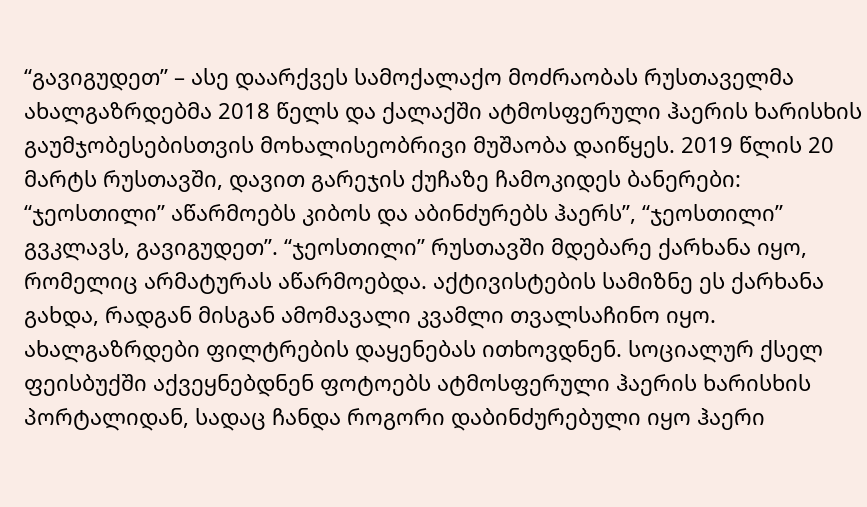“გავიგუდეთ” – ასე დაარქვეს სამოქალაქო მოძრაობას რუსთაველმა ახალგაზრდებმა 2018 წელს და ქალაქში ატმოსფერული ჰაერის ხარისხის გაუმჯობესებისთვის მოხალისეობრივი მუშაობა დაიწყეს. 2019 წლის 20 მარტს რუსთავში, დავით გარეჯის ქუჩაზე ჩამოკიდეს ბანერები: “ჯეოსთილი” აწარმოებს კიბოს და აბინძურებს ჰაერს”, “ჯეოსთილი” გვკლავს, გავიგუდეთ”. “ჯეოსთილი” რუსთავში მდებარე ქარხანა იყო, რომელიც არმატურას აწარმოებდა. აქტივისტების სამიზნე ეს ქარხანა გახდა, რადგან მისგან ამომავალი კვამლი თვალსაჩინო იყო. ახალგაზრდები ფილტრების დაყენებას ითხოვდნენ. სოციალურ ქსელ ფეისბუქში აქვეყნებდნენ ფოტოებს ატმოსფერული ჰაერის ხარისხის პორტალიდან, სადაც ჩანდა როგორი დაბინძურებული იყო ჰაერი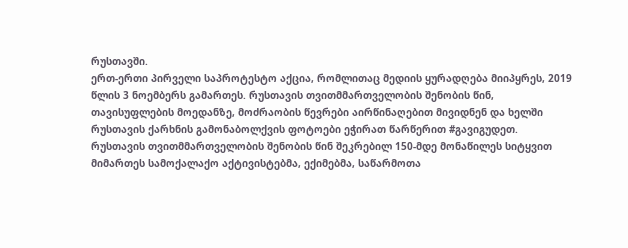რუსთავში.
ერთ-ერთი პირველი საპროტესტო აქცია, რომლითაც მედიის ყურადღება მიიპყრეს, 2019 წლის 3 ნოემბერს გამართეს. რუსთავის თვითმმართველობის შენობის წინ, თავისუფლების მოედანზე, მოძრაობის წევრები აირწინაღებით მივიდნენ და ხელში რუსთავის ქარხნის გამონაბოლქვის ფოტოები ეჭირათ წარწერით #გავიგუდეთ.
რუსთავის თვითმმართველობის შენობის წინ შეკრებილ 150-მდე მონაწილეს სიტყვით მიმართეს სამოქალაქო აქტივისტებმა, ექიმებმა, საწარმოთა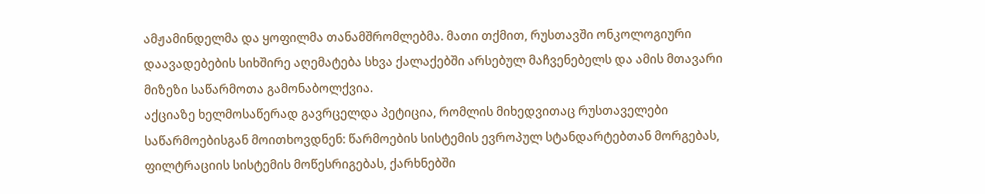ამჟამინდელმა და ყოფილმა თანამშრომლებმა. მათი თქმით, რუსთავში ონკოლოგიური დაავადებების სიხშირე აღემატება სხვა ქალაქებში არსებულ მაჩვენებელს და ამის მთავარი მიზეზი საწარმოთა გამონაბოლქვია.
აქციაზე ხელმოსაწერად გავრცელდა პეტიცია, რომლის მიხედვითაც რუსთაველები საწარმოებისგან მოითხოვდნენ: წარმოების სისტემის ევროპულ სტანდარტებთან მორგებას, ფილტრაციის სისტემის მოწესრიგებას, ქარხნებში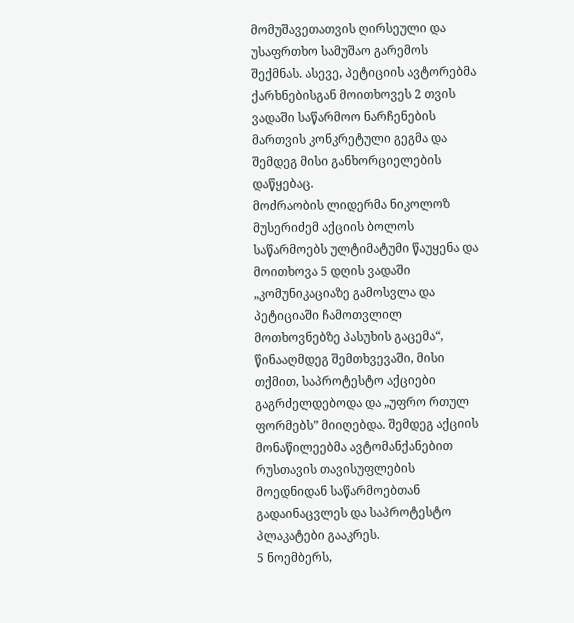მომუშავეთათვის ღირსეული და უსაფრთხო სამუშაო გარემოს შექმნას. ასევე, პეტიციის ავტორებმა ქარხნებისგან მოითხოვეს 2 თვის ვადაში საწარმოო ნარჩენების მართვის კონკრეტული გეგმა და შემდეგ მისი განხორციელების დაწყებაც.
მოძრაობის ლიდერმა ნიკოლოზ მუსერიძემ აქციის ბოლოს საწარმოებს ულტიმატუმი წაუყენა და მოითხოვა 5 დღის ვადაში „კომუნიკაციაზე გამოსვლა და პეტიციაში ჩამოთვლილ მოთხოვნებზე პასუხის გაცემა“, წინააღმდეგ შემთხვევაში, მისი თქმით, საპროტესტო აქციები გაგრძელდებოდა და „უფრო რთულ ფორმებს” მიიღებდა. შემდეგ აქციის მონაწილეებმა ავტომანქანებით რუსთავის თავისუფლების მოედნიდან საწარმოებთან გადაინაცვლეს და საპროტესტო პლაკატები გააკრეს.
5 ნოემბერს,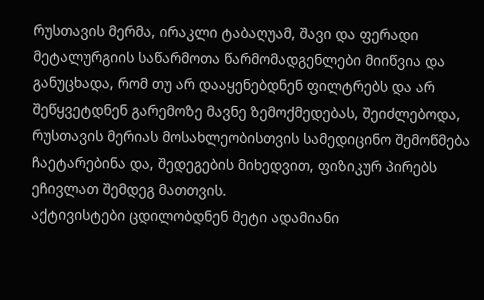რუსთავის მერმა, ირაკლი ტაბაღუამ, შავი და ფერადი მეტალურგიის საწარმოთა წარმომადგენლები მიიწვია და განუცხადა, რომ თუ არ დააყენებდნენ ფილტრებს და არ შეწყვეტდნენ გარემოზე მავნე ზემოქმედებას, შეიძლებოდა, რუსთავის მერიას მოსახლეობისთვის სამედიცინო შემოწმება ჩაეტარებინა და, შედეგების მიხედვით, ფიზიკურ პირებს ეჩივლათ შემდეგ მათთვის.
აქტივისტები ცდილობდნენ მეტი ადამიანი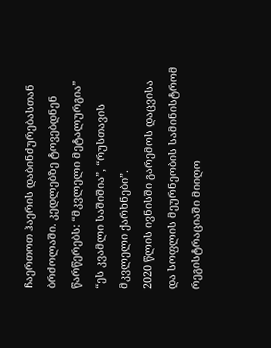ჩაერთოთ ჰაერის დაბინძურებასთან ბრძოლაში. კედლებზე ტოვებდნენ წარწერებს: “მკვლელი მეტალურგია” “ეს კვამლი საშიშია”, “რუსთავის მკვლელი ქარხნები”.
2020 წლის ივნისში გარემოს დაცვისა და სოფლის მეურნეობის სამინისტრომ რეგისტრაციაში მიიღო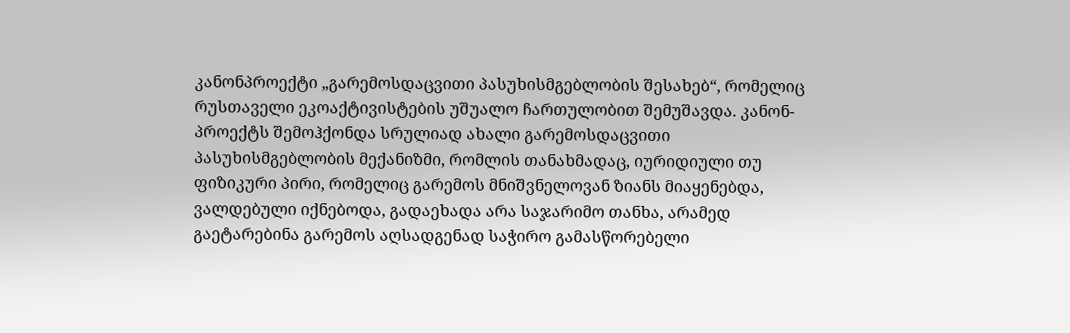კანონპროექტი „გარემოსდაცვითი პასუხისმგებლობის შესახებ“, რომელიც რუსთაველი ეკოაქტივისტების უშუალო ჩართულობით შემუშავდა. კანონ-პროექტს შემოჰქონდა სრულიად ახალი გარემოსდაცვითი პასუხისმგებლობის მექანიზმი, რომლის თანახმადაც, იურიდიული თუ ფიზიკური პირი, რომელიც გარემოს მნიშვნელოვან ზიანს მიაყენებდა, ვალდებული იქნებოდა, გადაეხადა არა საჯარიმო თანხა, არამედ გაეტარებინა გარემოს აღსადგენად საჭირო გამასწორებელი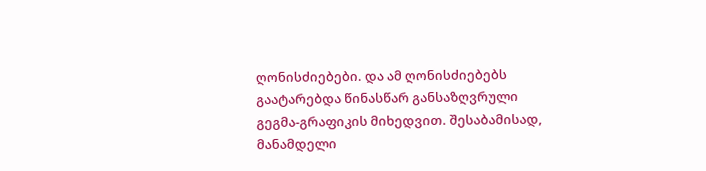ღონისძიებები. და ამ ღონისძიებებს გაატარებდა წინასწარ განსაზღვრული გეგმა-გრაფიკის მიხედვით. შესაბამისად, მანამდელი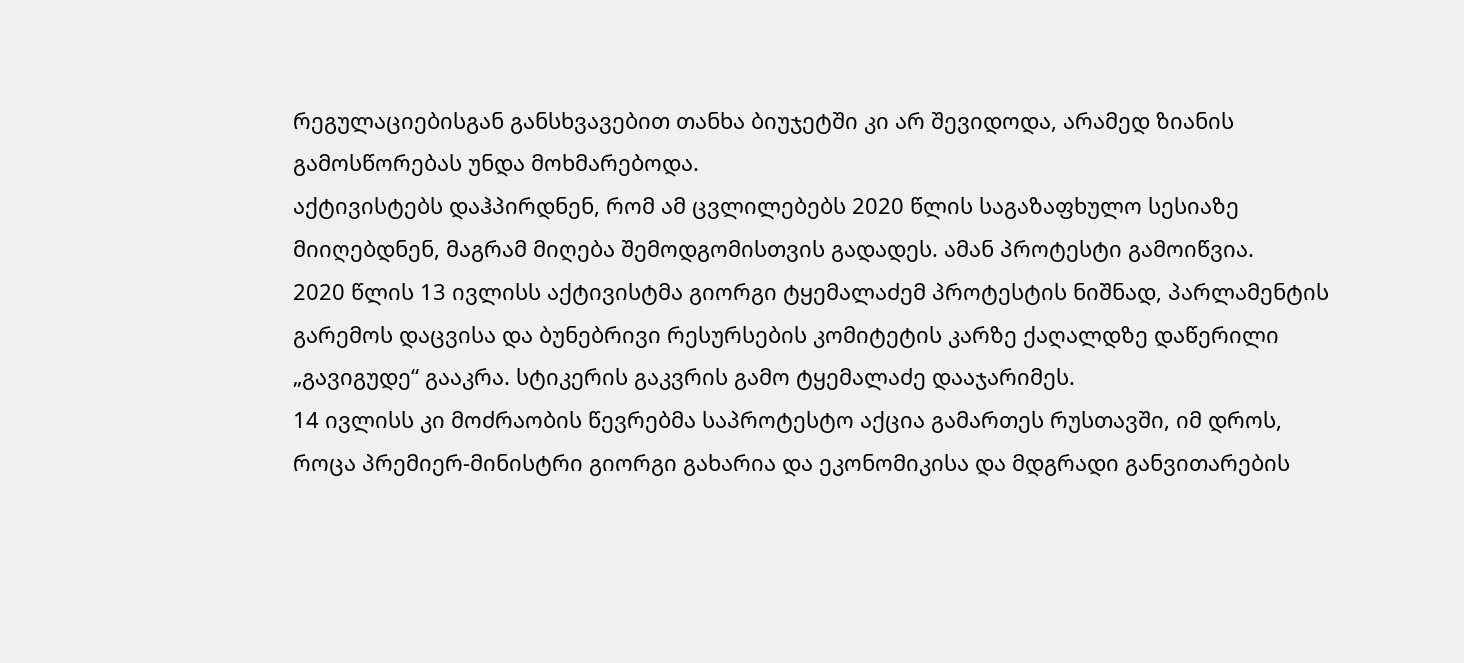რეგულაციებისგან განსხვავებით თანხა ბიუჯეტში კი არ შევიდოდა, არამედ ზიანის გამოსწორებას უნდა მოხმარებოდა.
აქტივისტებს დაჰპირდნენ, რომ ამ ცვლილებებს 2020 წლის საგაზაფხულო სესიაზე მიიღებდნენ, მაგრამ მიღება შემოდგომისთვის გადადეს. ამან პროტესტი გამოიწვია.
2020 წლის 13 ივლისს აქტივისტმა გიორგი ტყემალაძემ პროტესტის ნიშნად, პარლამენტის გარემოს დაცვისა და ბუნებრივი რესურსების კომიტეტის კარზე ქაღალდზე დაწერილი „გავიგუდე“ გააკრა. სტიკერის გაკვრის გამო ტყემალაძე დააჯარიმეს.
14 ივლისს კი მოძრაობის წევრებმა საპროტესტო აქცია გამართეს რუსთავში, იმ დროს, როცა პრემიერ-მინისტრი გიორგი გახარია და ეკონომიკისა და მდგრადი განვითარების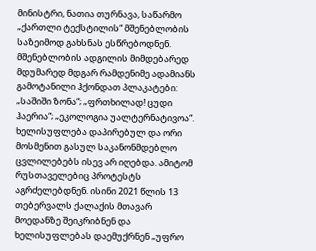მინისტრი, ნათია თურნავა, საწარმო „ქართლი ტექსტილის“ მშენებლობის საზეიმოდ გახსნას ესწრებოდნენ.
მშენებლობის ადგილის მიმდებარედ მდუმარედ მდგარ რამდენიმე ადამიანს გამოტანილი ჰქონდათ პლაკატები: „საშიში ზონა“; „ფრთხილად! ცუდი ჰაერია“; „ეკოლოგია უალტერნატივოა“.
ხელისუფლება დაპირებულ და ორი მოსმენით გასულ საკანონმდებლო ცვლილებებს ისევ არ იღებდა. ამიტომ რუსთაველებიც პროტესტს აგრძელებდნენ. ისინი 2021 წლის 13 თებერვალს ქალაქის მთავარ მოედანზე შეიკრიბნენ და ხელისუფლებას დაემუქრნენ „უფრო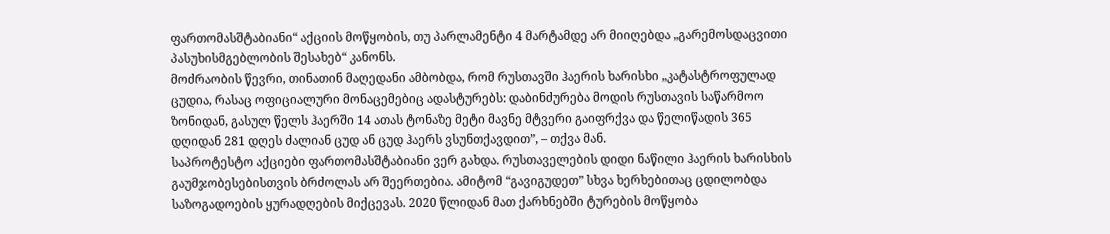ფართომასშტაბიანი“ აქციის მოწყობის, თუ პარლამენტი 4 მარტამდე არ მიიღებდა „გარემოსდაცვითი პასუხისმგებლობის შესახებ“ კანონს.
მოძრაობის წევრი, თინათინ მაღედანი ამბობდა, რომ რუსთავში ჰაერის ხარისხი „კატასტროფულად ცუდია, რასაც ოფიციალური მონაცემებიც ადასტურებს: დაბინძურება მოდის რუსთავის საწარმოო ზონიდან, გასულ წელს ჰაერში 14 ათას ტონაზე მეტი მავნე მტვერი გაიფრქვა და წელიწადის 365 დღიდან 281 დღეს ძალიან ცუდ ან ცუდ ჰაერს ვსუნთქავდით”, – თქვა მან.
საპროტესტო აქციები ფართომასშტაბიანი ვერ გახდა. რუსთაველების დიდი ნაწილი ჰაერის ხარისხის გაუმჯობესებისთვის ბრძოლას არ შეერთებია. ამიტომ “გავიგუდეთ” სხვა ხერხებითაც ცდილობდა საზოგადოების ყურადღების მიქცევას. 2020 წლიდან მათ ქარხნებში ტურების მოწყობა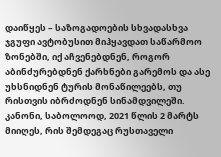დაიწყეს – საზოგადოების სხვადასხვა ჯგუფი ავტობუსით მიჰყავდათ საწარმოო ზონებში, იქ აჩვენებდნენ, როგორ აბინძურებდნენ ქარხნები გარემოს და ასე უხსნიდნენ ტურის მონაწილეებს, თუ რისთვის იბრძოდნენ სინამდვილეში.
კანონი, საბოლოოდ, 2021 წლის 2 მარტს მიიღეს, რის შემდეგაც რუსთაველი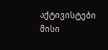აქტივისტები მისი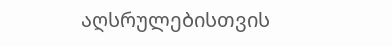აღსრულებისთვის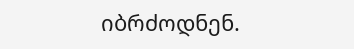იბრძოდნენ.